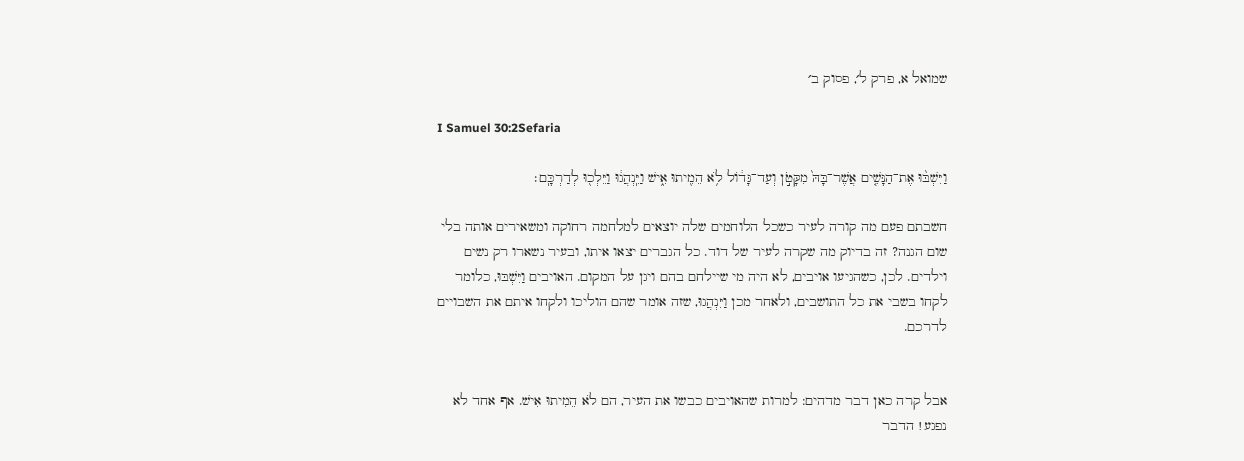שמואל א, פרק ל׳, פסוק ב׳

I Samuel 30:2Sefaria

וַיִּשְׁבּ֨וּ אֶת־הַנָּשִׁ֤ים אֲשֶׁר־בָּהּ֙ מִקָּטֹ֣ן וְעַד־גָּד֔וֹל לֹ֥א הֵמִ֖יתוּ אִ֑ישׁ וַיִּֽנְהֲג֔וּ וַיֵּלְכ֖וּ לְדַרְכָּֽם׃

חשבתם פעם מה קורה לעיר כשכל הלוחמים שלה יוצאים למלחמה רחוקה ומשאירים אותה בלי שום הגנה? זה בדיוק מה שקרה לעיר של דוד. כל הגברים יצאו איתו, ובעיר נשארו רק נשים וילדים. לכן, כשהגיעו אויבים, לא היה מי שיילחם בהם ויגן על המקום. האויבים וַיִּשְׁבּוּ, כלומר לקחו בשבי את כל התושבים, ולאחר מכן וַיִּנְהֲגוּ, שזה אומר שהם הוליכו ולקחו איתם את השבויים לדרכם.


אבל קרה כאן דבר מדהים: למרות שהאויבים כבשו את העיר, הם לֹא הֵמִיתוּ אִישׁ. אף אחד לא נפגע! הדבר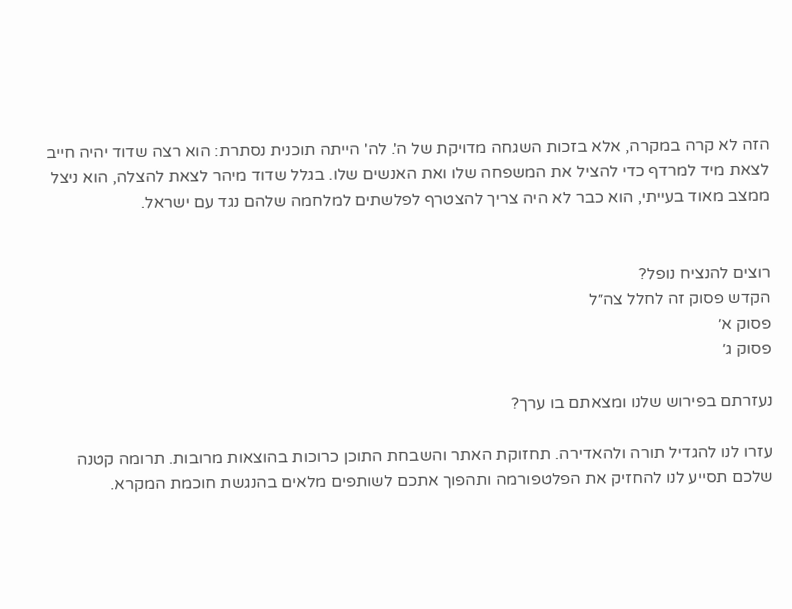הזה לא קרה במקרה, אלא בזכות השגחה מדויקת של ה'. לה' הייתה תוכנית נסתרת: הוא רצה שדוד יהיה חייב לצאת מיד למרדף כדי להציל את המשפחה שלו ואת האנשים שלו. בגלל שדוד מיהר לצאת להצלה, הוא ניצל ממצב מאוד בעייתי, הוא כבר לא היה צריך להצטרף לפלשתים למלחמה שלהם נגד עם ישראל.


רוצים להנציח נופל?
הקדש פסוק זה לחלל צה״ל
פסוק א׳
פסוק ג׳

נעזרתם בפירוש שלנו ומצאתם בו ערך?

עזרו לנו להגדיל תורה ולהאדירה. תחזוקת האתר והשבחת התוכן כרוכות בהוצאות מרובות. תרומה קטנה שלכם תסייע לנו להחזיק את הפלטפורמה ותהפוך אתכם לשותפים מלאים בהנגשת חוכמת המקרא.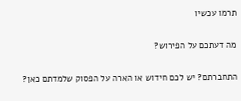תרמו עכשיו

מה דעתכם על הפירוש?

התחברתם? יש לכם חידוש או הארה על הפסוק שלמדתם כאן?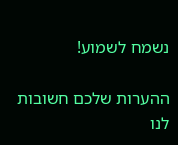נשמח לשמוע!

ההערות שלכם חשובות לנו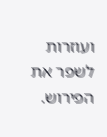ועוזרות לשפר את הפירוש.